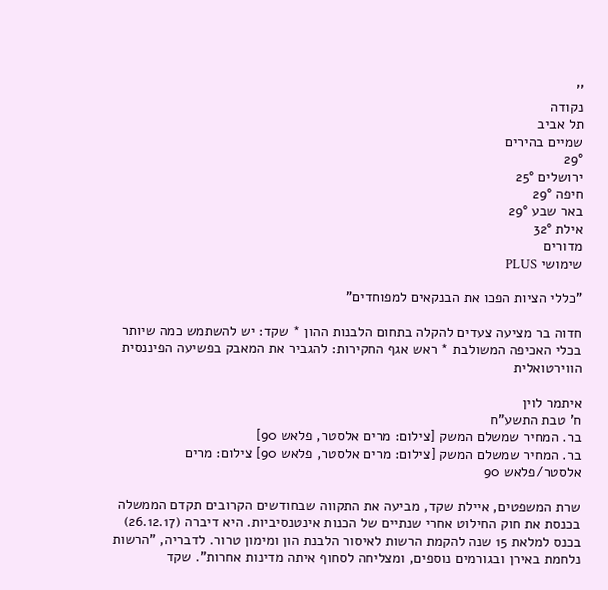''
נקודה
תל אביב
שמיים בהירים
29°
ירושלים 25°
חיפה 29°
באר שבע 29°
אילת 32°
מדורים
שימושי PLUS

"כללי הציות הפכו את הבנקאים למפוחדים"

חדוה בר מציעה צעדים להקלה בתחום הלבנות ההון * שקד: יש להשתמש כמה שיותר בכלי האכיפה המשולבת * ראש אגף החקירות: להגביר את המאבק בפשיעה הפיננסית הווירטואלית

איתמר לוין
ח' טבת התשע"ח
בר. המחיר שמשלם המשק [צילום: מרים אלסטר, פלאש 90]
בר. המחיר שמשלם המשק [צילום: מרים אלסטר, פלאש 90] צילום: מרים אלסטר/פלאש 90

שרת המשפטים, איילת שקד, מביעה את התקווה שבחודשים הקרובים תקדם הממשלה בכנסת את חוק החילוט אחרי שנתיים של הכנות אינטנסיביות. היא דיברה (26.12.17) בכנס למלאת 15 שנה להקמת הרשות לאיסור הלבנת הון ומימון טרור. לדבריה, "הרשות נלחמת באירן ובגורמים נוספים, ומצליחה לסחוף איתה מדינות אחרות". שקד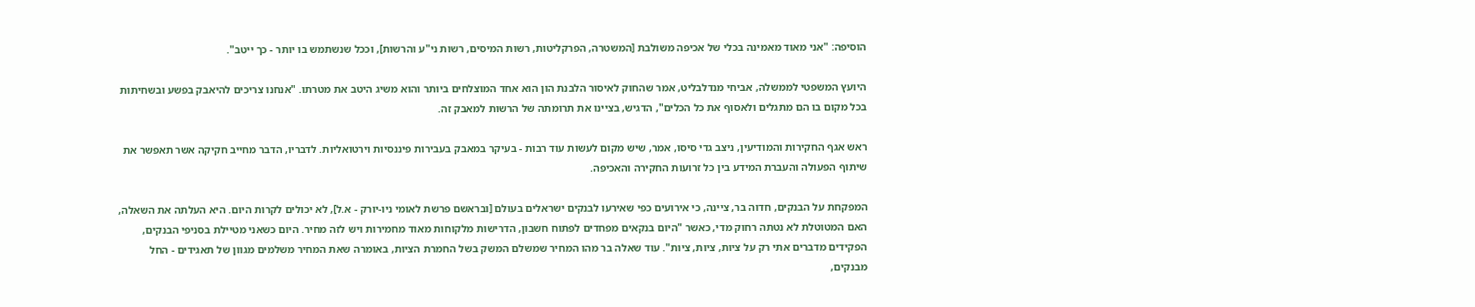הוסיפה: "אני מאוד מאמינה בכלי של אכיפה משולבת [המשטרה, הפרקליטות, רשות המיסים, רשות ני"ע והרשות], וככל שנשתמש בו יותר - כך ייטב".

היועץ המשפטי לממשלה, אביחי מנדלבליט, אמר שהחוק לאיסור הלבנת הון הוא אחד המוצלחים ביותר והוא משיג היטב את מטרתו. "אנחנו צריכים להיאבק בפשע ובשחיתות בכל מקום בו הם מתגלים ולאסוף את כל הכלים", הדגיש, בציינו את תרומתה של הרשות למאבק זה.

ראש אגף החקירות והמודיעין, ניצב גדי סיסו, אמר, שיש מקום לעשות עוד רבות - בעיקר במאבק בעבירות פיננסיות וירטואליות. לדבריו, הדבר מחייב חקיקה אשר תאפשר את שיתוף הפעולה והעברת המידע בין כל זרועות החקירה והאכיפה.

המפקחת על הבנקים, חדוה בר, ציינה, כי אירועים כפי שאירעו לבנקים ישראלים בעולם [ובראשם פרשת לאומי ניו-יורק - א.ל], לא יכולים לקרות היום. היא העלתה את השאלה, האם המטוטלת לא נטתה רחוק מדי, כאשר "היום בנקאים מפחדים לפתוח חשבון, הדרישות מלקוחות מאוד מחמירות ויש לזה מחיר. היום כשאני מטיילת בסניפי הבנקים, הפקידים מדברים אתי רק על ציות, ציות, ציות". עוד שאלה בר מהו המחיר שמשלם המשק בשל החמרת הציות, באומרה שאת המחיר משלמים מגוון של תאגידים - החל מבנקים,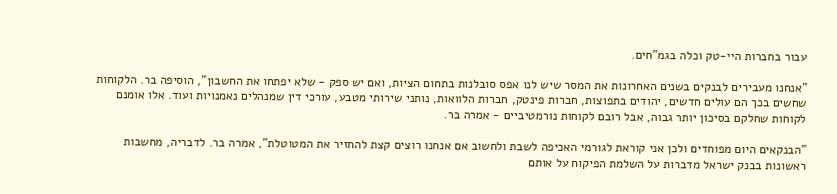עבור בחברות היי-טק וכלה בגמ"חים.

"אנחנו מעבירים לבנקים בשנים האחרונות את המסר שיש לנו אפס סובלנות בתחום הציות, ואם יש ספק - שלא יפתחו את החשבון", הוסיפה בר. הלקוחות שחשים בכך הם עולים חדשים, יהודים בתפוצות, חברות פינטק, חברות הלוואות, נותני שירותי מטבע, עורכי דין שמנהלים נאמנויות ועוד. אלו אומנם לקוחות שחלקם בסיכון יותר גבוה, אבל רובם לקוחות נורמטיביים - אמרה בר.

"הבנקאים היום מפוחדים ולכן אני קוראת לגורמי האכיפה לשבת ולחשוב אם אנחנו רוצים קצת להחזיר את המטוטלת", אמרה בר. לדבריה, מחשבות ראשונות בבנק ישראל מדברות על השלמת הפיקוח על אותם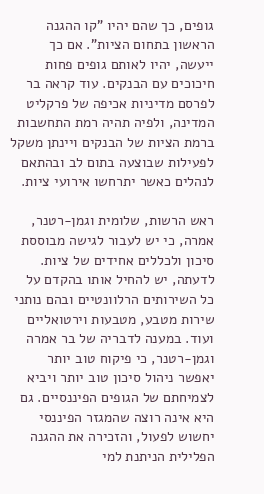גופים, כך שהם יהיו "קו ההגנה הראשון בתחום הציות". אם כך ייעשה, יהיו לאותם גופים פחות חיכוכים עם הבנקים. עוד קראה בר לפרסם מדיניות אכיפה של פרקליט המדינה, ולפיה תהיה רמת התחשבות ברמת הציות של הבנקים ויינתן משקל לפעילות שבוצעה בתום לב ובהתאם לנהלים כאשר יתרחשו אירועי ציות.

ראש הרשות, שלומית וגמן-רטנר, אמרה, כי יש לעבור לגישה מבוססת סיכון ולכללים אחידים של ציות. לדעתה, יש להחיל אותו בהקדם על כל השירותים הרלוונטיים ובהם נותני שירות מטבע, מטבעות וירטואליים ועוד. במענה לדבריה של בר אמרה וגמן-רטנר, כי פיקוח טוב יותר יאפשר ניהול סיכון טוב יותר ויביא לצמיחתם של הגופים הפיננסיים. גם היא אינה רוצה שהמגזר הפיננסי יחשוש לפעול, והזכירה את ההגנה הפלילית הניתנת למי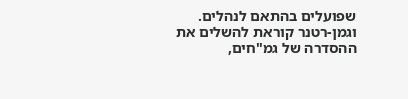שפועלים בהתאם לנהלים. וגמן-רטנר קוראת להשלים את ההסדרה של גמ"חים,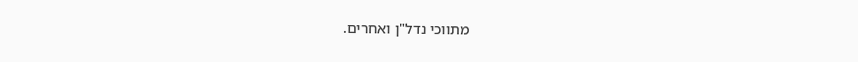מתווכי נדל"ן ואחרים.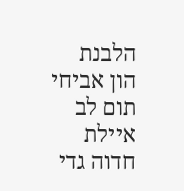הלבנת הון אביחי תום לב איילת חדוה גדי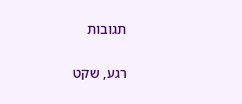תגובות

רגע, שקט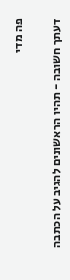פה מדי

דעתך חשובה - תהיו הראשונים להגיב על הכתבה